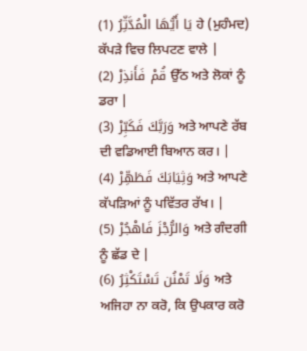يَا أَيُّهَا الْمُدَّثِّرُ (1) ਹੇ (ਮੁਹੰਮਦ) ਕੱਪੜੇ ਵਿਚ ਲਿਪਟਣ ਵਾਲੇ |
قُمْ فَأَنذِرْ (2) ਉੱਠ ਅਤੇ ਲੋਕਾਂ ਨੂੰ ਡਰਾ |
وَرَبَّكَ فَكَبِّرْ (3) ਅਤੇ ਆਪਣੇ ਰੱਬ ਦੀ ਵਡਿਆਈ ਬਿਆਨ ਕਰ। |
وَثِيَابَكَ فَطَهِّرْ (4) ਅਤੇ ਆਪਣੇ ਕੱਪੜਿਆਂ ਨੂੰ ਪਵਿੱਤਰ ਰੱਖ। |
وَالرُّجْزَ فَاهْجُرْ (5) ਅਤੇ ਗੰਦਗੀ ਨੂੰ ਛੱਡ ਦੇ |
وَلَا تَمْنُن تَسْتَكْثِرُ (6) ਅਤੇ ਅਜਿਹਾ ਨਾ ਕਰੋ, ਕਿ ਉਪਕਾਰ ਕਰੋ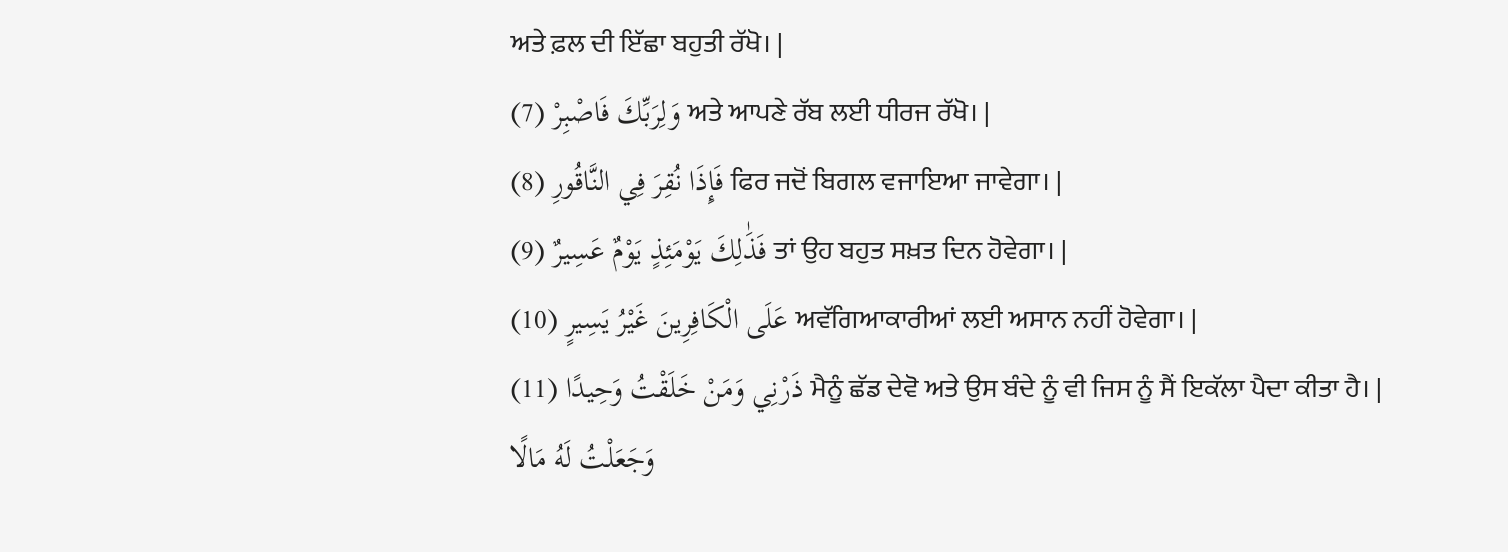ਅਤੇ ਫ਼ਲ ਦੀ ਇੱਛਾ ਬਹੁਤੀ ਰੱਖੋ। |
وَلِرَبِّكَ فَاصْبِرْ (7) ਅਤੇ ਆਪਣੇ ਰੱਬ ਲਈ ਧੀਰਜ ਰੱਖੋ। |
فَإِذَا نُقِرَ فِي النَّاقُورِ (8) ਫਿਰ ਜਦੋਂ ਬਿਗਲ ਵਜਾਇਆ ਜਾਵੇਗਾ। |
فَذَٰلِكَ يَوْمَئِذٍ يَوْمٌ عَسِيرٌ (9) ਤਾਂ ਉਹ ਬਹੁਤ ਸਖ਼ਤ ਦਿਨ ਹੋਵੇਗਾ। |
عَلَى الْكَافِرِينَ غَيْرُ يَسِيرٍ (10) ਅਵੱਗਿਆਕਾਰੀਆਂ ਲਈ ਅਸਾਨ ਨਹੀਂ ਹੋਵੇਗਾ। |
ذَرْنِي وَمَنْ خَلَقْتُ وَحِيدًا (11) ਮੈਨੂੰ ਛੱਡ ਦੇਵੋ ਅਤੇ ਉਸ ਬੰਦੇ ਨੂੰ ਵੀ ਜਿਸ ਨੂੰ ਸੈਂ ਇਕੱਲਾ ਪੈਦਾ ਕੀਤਾ ਹੈ। |
وَجَعَلْتُ لَهُ مَالًا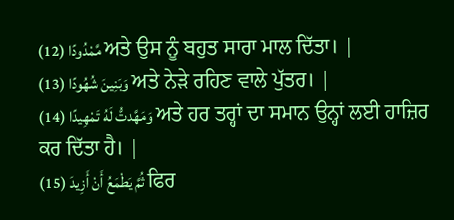مَّمْدُودًا (12) ਅਤੇ ਉਸ ਨੂੰ ਬਹੁਤ ਸਾਰਾ ਮਾਲ ਦਿੱਤਾ। |
وَبَنِينَ شُهُودًا (13) ਅਤੇ ਨੇੜੇ ਰਹਿਣ ਵਾਲੇ ਪੁੱਤਰ। |
وَمَهَّدتُّ لَهُ تَمْهِيدًا (14) ਅਤੇ ਹਰ ਤਰ੍ਹਾਂ ਦਾ ਸਮਾਨ ਉਨ੍ਹਾਂ ਲਈ ਹਾਜ਼ਿਰ ਕਰ ਦਿੱਤਾ ਹੈ। |
ثُمَّ يَطْمَعُ أَنْ أَزِيدَ (15) ਫਿਰ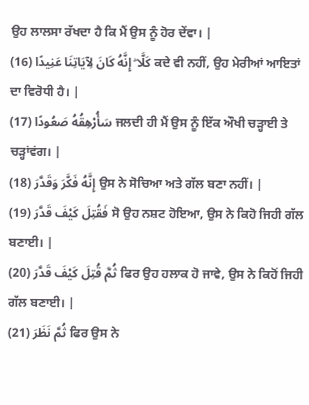ਉਹ ਲਾਲਸਾ ਰੱਖਦਾ ਹੈ ਕਿ ਮੈਂ ਉਸ ਨੂੰ ਹੋਰ ਦੇਂਵਾ। |
كَلَّا ۖ إِنَّهُ كَانَ لِآيَاتِنَا عَنِيدًا (16) ਕਦੇ ਵੀ ਨਹੀਂ, ਉਹ ਮੇਰੀਆਂ ਆਇਤਾਂ ਦਾ ਵਿਰੋਧੀ ਹੈ। |
سَأُرْهِقُهُ صَعُودًا (17) ਜਲਦੀ ਹੀ ਮੈਂ ਉਸ ਨੂੰ ਇੱਕ ਔਖੀ ਚੜ੍ਹਾਈ ਤੇ ਚੜ੍ਹਾਂਵਂਗ। |
إِنَّهُ فَكَّرَ وَقَدَّرَ (18) ਉਸ ਨੇ ਸੋਚਿਆ ਅਤੇ ਗੱਲ ਬਣਾ ਨਹੀਂ। |
فَقُتِلَ كَيْفَ قَدَّرَ (19) ਸੋ ਉਹ ਨਸ਼ਟ ਹੋਇਆ, ਉਸ ਨੇ ਕਿਹੋ ਜਿਹੀ ਗੱਲ ਬਣਾਈ। |
ثُمَّ قُتِلَ كَيْفَ قَدَّرَ (20) ਫਿਰ ਉਹ ਹਲਾਕ ਹੋ ਜਾਵੇ, ਉਸ ਨੇ ਕਿਹੋਂ ਜਿਹੀ ਗੱਲ ਬਣਾਈ। |
ثُمَّ نَظَرَ (21) ਫਿਰ ਉਸ ਨੇ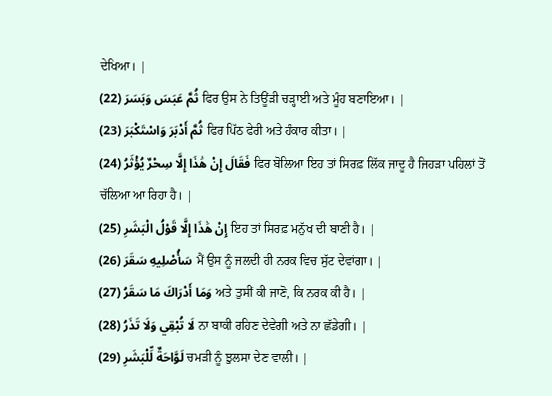ਦੇਖਿਆ। |
ثُمَّ عَبَسَ وَبَسَرَ (22) ਫਿਰ ਉਸ ਨੇ ਤਿਊਂੜੀ ਚੜ੍ਹਾਈ ਅਤੇ ਮੂੰਹ ਬਣਾਇਆ। |
ثُمَّ أَدْبَرَ وَاسْتَكْبَرَ (23) ਫਿਰ ਪਿੱਠ ਫੇਰੀ ਅਤੇ ਹੰਕਾਰ ਕੀਤਾ। |
فَقَالَ إِنْ هَٰذَا إِلَّا سِحْرٌ يُؤْثَرُ (24) ਫਿਰ ਬੋਲਿਆ ਇਹ ਤਾਂ ਸਿਰਫ਼ ਲਿੱਕ ਜਾਦੂ ਹੈ ਜਿਹੜਾ ਪਹਿਲਾਂ ਤੋਂ ਚੱਲਿਆ ਆ ਰਿਹਾ ਹੈ। |
إِنْ هَٰذَا إِلَّا قَوْلُ الْبَشَرِ (25) ਇਹ ਤਾਂ ਸਿਰਫ਼ ਮਨੁੱਖ ਦੀ ਬਾਣੀ ਹੈ। |
سَأُصْلِيهِ سَقَرَ (26) ਮੈਂ ਉਸ ਨੂੰ ਜਲਦੀ ਹੀ ਨਰਕ ਵਿਚ ਸੁੱਟ ਦੇਵਾਂਗਾ। |
وَمَا أَدْرَاكَ مَا سَقَرُ (27) ਅਤੇ ਤੁਸੀਂ ਕੀ ਜਾਣੋ, ਕਿ ਨਰਕ ਕੀ ਹੈ। |
لَا تُبْقِي وَلَا تَذَرُ (28) ਨਾ ਬਾਕੀ ਰਹਿਣ ਦੇਵੇਗੀ ਅਤੇ ਨਾ ਛੱਡੇਗੀ। |
لَوَّاحَةٌ لِّلْبَشَرِ (29) ਚਮੜੀ ਨੂੰ ਝੁਲਸਾ ਦੇਣ ਵਾਲੀ। |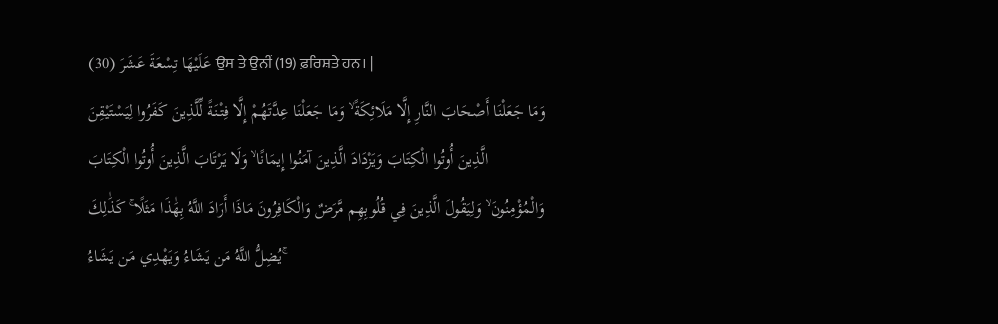عَلَيْهَا تِسْعَةَ عَشَرَ (30) ਉਸ ਤੇ ਉਨੀਂ (19) ਫ਼ਰਿਸ਼ਤੇ ਹਨ। |
وَمَا جَعَلْنَا أَصْحَابَ النَّارِ إِلَّا مَلَائِكَةً ۙ وَمَا جَعَلْنَا عِدَّتَهُمْ إِلَّا فِتْنَةً لِّلَّذِينَ كَفَرُوا لِيَسْتَيْقِنَ الَّذِينَ أُوتُوا الْكِتَابَ وَيَزْدَادَ الَّذِينَ آمَنُوا إِيمَانًا ۙ وَلَا يَرْتَابَ الَّذِينَ أُوتُوا الْكِتَابَ وَالْمُؤْمِنُونَ ۙ وَلِيَقُولَ الَّذِينَ فِي قُلُوبِهِم مَّرَضٌ وَالْكَافِرُونَ مَاذَا أَرَادَ اللَّهُ بِهَٰذَا مَثَلًا ۚ كَذَٰلِكَ يُضِلُّ اللَّهُ مَن يَشَاءُ وَيَهْدِي مَن يَشَاءُ ۚ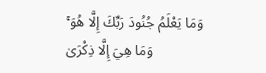وَمَا يَعْلَمُ جُنُودَ رَبِّكَ إِلَّا هُوَ ۚ وَمَا هِيَ إِلَّا ذِكْرَىٰ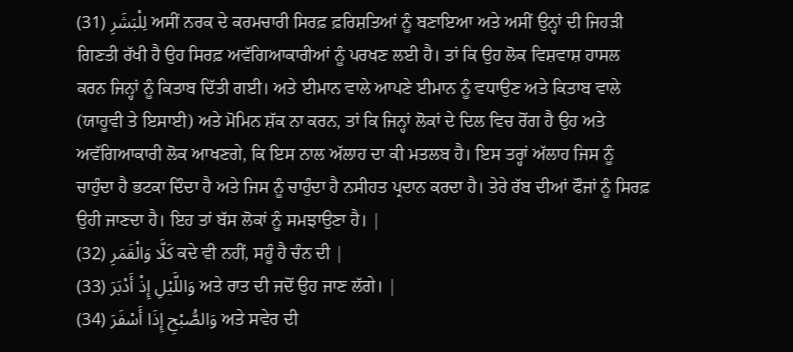لِلْبَشَرِ (31) ਅਸੀਂ ਨਰਕ ਦੇ ਕਰਮਚਾਰੀ ਸਿਰਫ਼ ਫ਼ਰਿਸ਼ਤਿਆਂ ਨੂੰ ਬਣਾਇਆ ਅਤੇ ਅਸੀਂ ਉਨ੍ਹਾਂ ਦੀ ਜਿਹੜੀ ਗਿਣਤੀ ਰੱਖੀ ਹੈ ਉਹ ਸਿਰਫ਼ ਅਵੱਗਿਆਕਾਰੀਆਂ ਨੂੰ ਪਰਖਣ ਲਈ ਹੈ। ਤਾਂ ਕਿ ਉਹ ਲੋਕ ਵਿਸ਼ਵਾਸ਼ ਹਾਸਲ ਕਰਨ ਜਿਨ੍ਹਾਂ ਨੂੰ ਕਿਤਾਬ ਦਿੱਤੀ ਗਈ। ਅਤੇ ਈਮਾਨ ਵਾਲੇ ਆਪਣੇ ਈਮਾਨ ਨੂੰ ਵਧਾਉਣ ਅਤੇ ਕਿਤਾਬ ਵਾਲੇ (ਯਾਹੂਵੀ ਤੇ ਇਸਾਈ) ਅਤੇ ਮੋਮਿਨ ਸ਼ੱਕ ਨਾ ਕਰਨ, ਤਾਂ ਕਿ ਜਿਨ੍ਹਾਂ ਲੋਕਾਂ ਦੇ ਦਿਲ ਵਿਚ ਰੋਂਗ ਹੈ ਉਹ ਅਤੇ ਅਵੱਗਿਆਕਾਰੀ ਲੋਕ ਆਖਣਗੇ, ਕਿ ਇਸ ਨਾਲ ਅੱਲਾਹ ਦਾ ਕੀ ਮਤਲਬ ਹੈ। ਇਸ ਤਰ੍ਹਾਂ ਅੱਲਾਹ ਜਿਸ ਨੂੰ ਚਾਹੁੰਦਾ ਹੈ ਭਟਕਾ ਦਿੰਦਾ ਹੈ ਅਤੇ ਜਿਸ ਨੂੰ ਚਾਹੁੰਦਾ ਹੈ ਨਸੀਹਤ ਪ੍ਰਦਾਨ ਕਰਦਾ ਹੈ। ਤੇਰੇ ਰੱਬ ਦੀਆਂ ਫੌਜਾਂ ਨੂੰ ਸਿਰਫ਼ ਉਹੀ ਜਾਣਦਾ ਹੈ। ਇਹ ਤਾਂ ਬੱਸ ਲੋਕਾਂ ਨੂੰ ਸਮਝਾਉਣਾ ਹੈ। |
كَلَّا وَالْقَمَرِ (32) ਕਦੇ ਵੀ ਨਹੀਂ, ਸਹੂੰ ਹੈ ਚੰਨ ਦੀ |
وَاللَّيْلِ إِذْ أَدْبَرَ (33) ਅਤੇ ਰਾਤ ਦੀ ਜਦੋਂ ਉਹ ਜਾਣ ਲੱਗੇ। |
وَالصُّبْحِ إِذَا أَسْفَرَ (34) ਅਤੇ ਸਵੇਰ ਦੀ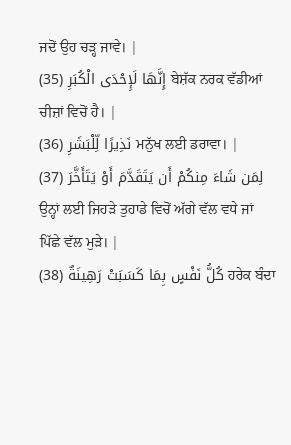ਜਦੋਂ ਉਹ ਚੜ੍ਹ ਜਾਵੇ। |
إِنَّهَا لَإِحْدَى الْكُبَرِ (35) ਬੇਸ਼ੱਕ ਨਰਕ ਵੱਡੀਆਂ ਚੀਜ਼ਾਂ ਵਿਚੋਂ ਹੈ। |
نَذِيرًا لِّلْبَشَرِ (36) ਮਨੁੱਖ ਲਈ ਡਰਾਵਾ। |
لِمَن شَاءَ مِنكُمْ أَن يَتَقَدَّمَ أَوْ يَتَأَخَّرَ (37) ਉਨ੍ਹਾਂ ਲਈ ਜਿਹੜੇ ਤੁਹਾਡੇ ਵਿਚੋਂ ਅੱਗੇ ਵੱਲ ਵਧੇ ਜਾਂ ਪਿੱਛੇ ਵੱਲ ਮੁੜੇ। |
كُلُّ نَفْسٍ بِمَا كَسَبَتْ رَهِينَةٌ (38) ਹਰੇਕ ਬੰਦਾ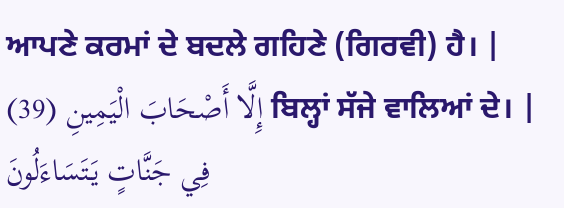ਆਪਣੇ ਕਰਮਾਂ ਦੇ ਬਦਲੇ ਗਹਿਣੇ (ਗਿਰਵੀ) ਹੈ। |
إِلَّا أَصْحَابَ الْيَمِينِ (39) ਬਿਲ੍ਹਾਂ ਸੱਜੇ ਵਾਲਿਆਂ ਦੇ। |
فِي جَنَّاتٍ يَتَسَاءَلُونَ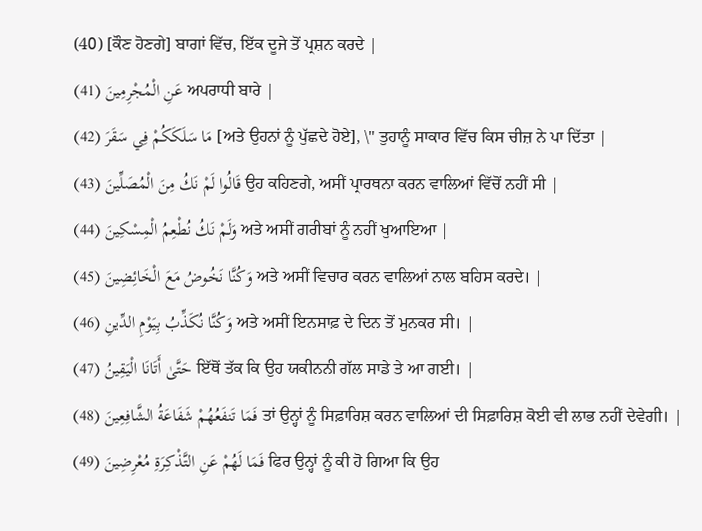(40) [ਕੌਣ ਹੋਣਗੇ] ਬਾਗਾਂ ਵਿੱਚ, ਇੱਕ ਦੂਜੇ ਤੋਂ ਪ੍ਰਸ਼ਨ ਕਰਦੇ |
عَنِ الْمُجْرِمِينَ (41) ਅਪਰਾਧੀ ਬਾਰੇ |
مَا سَلَكَكُمْ فِي سَقَرَ (42) [ਅਤੇ ਉਹਨਾਂ ਨੂੰ ਪੁੱਛਦੇ ਹੋਏ], \" ਤੁਹਾਨੂੰ ਸਾਕਾਰ ਵਿੱਚ ਕਿਸ ਚੀਜ਼ ਨੇ ਪਾ ਦਿੱਤਾ |
قَالُوا لَمْ نَكُ مِنَ الْمُصَلِّينَ (43) ਉਹ ਕਹਿਣਗੇ, ਅਸੀਂ ਪ੍ਰਾਰਥਨਾ ਕਰਨ ਵਾਲਿਆਂ ਵਿੱਚੋਂ ਨਹੀਂ ਸੀ |
وَلَمْ نَكُ نُطْعِمُ الْمِسْكِينَ (44) ਅਤੇ ਅਸੀਂ ਗਰੀਬਾਂ ਨੂੰ ਨਹੀਂ ਖੁਆਇਆ |
وَكُنَّا نَخُوضُ مَعَ الْخَائِضِينَ (45) ਅਤੇ ਅਸੀਂ ਵਿਚਾਰ ਕਰਨ ਵਾਲਿਆਂ ਨਾਲ ਬਹਿਸ ਕਰਦੇ। |
وَكُنَّا نُكَذِّبُ بِيَوْمِ الدِّينِ (46) ਅਤੇ ਅਸੀਂ ਇਨਸਾਫ਼ ਦੇ ਦਿਨ ਤੋਂ ਮੁਨਕਰ ਸੀ। |
حَتَّىٰ أَتَانَا الْيَقِينُ (47) ਇੱਥੋਂ ਤੱਕ ਕਿ ਉਹ ਯਕੀਨਨੀ ਗੱਲ ਸਾਡੇ ਤੇ ਆ ਗਈ। |
فَمَا تَنفَعُهُمْ شَفَاعَةُ الشَّافِعِينَ (48) ਤਾਂ ਉਨ੍ਹਾਂ ਨੂੰ ਸਿਫ਼ਾਰਿਸ਼ ਕਰਨ ਵਾਲਿਆਂ ਦੀ ਸਿਫ਼ਾਰਿਸ਼ ਕੋਈ ਵੀ ਲਾਭ ਨਹੀਂ ਦੇਵੇਗੀ। |
فَمَا لَهُمْ عَنِ التَّذْكِرَةِ مُعْرِضِينَ (49) ਫਿਰ ਉਨ੍ਹਾਂ ਨੂੰ ਕੀ ਹੋ ਗਿਆ ਕਿ ਉਹ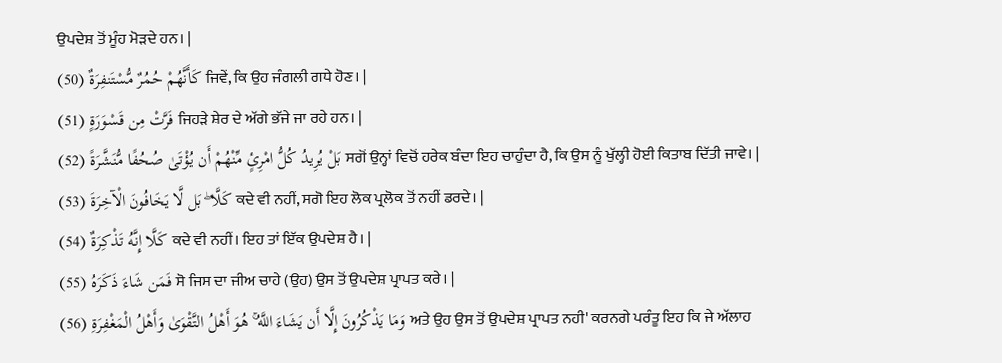ਉਪਦੇਸ਼ ਤੋਂ ਮੂੰਹ ਮੋੜਦੇ ਹਨ। |
كَأَنَّهُمْ حُمُرٌ مُّسْتَنفِرَةٌ (50) ਜਿਵੇਂ, ਕਿ ਉਹ ਜੰਗਲੀ ਗਧੇ ਹੋਣ। |
فَرَّتْ مِن قَسْوَرَةٍ (51) ਜਿਹੜੇ ਸ਼ੇਰ ਦੇ ਅੱਗੇ ਭੱਜੇ ਜਾ ਰਹੇ ਹਨ। |
بَلْ يُرِيدُ كُلُّ امْرِئٍ مِّنْهُمْ أَن يُؤْتَىٰ صُحُفًا مُّنَشَّرَةً (52) ਸਗੋਂ ਉਨ੍ਹਾਂ ਵਿਚੋਂ ਹਰੇਕ ਬੰਦਾ ਇਹ ਚਾਹੁੰਦਾ ਹੈ, ਕਿ ਉਸ ਨੂੰ ਖੁੱਲ੍ਹੀ ਹੋਈ ਕਿਤਾਬ ਦਿੱਤੀ ਜਾਵੇ। |
كَلَّا ۖ بَل لَّا يَخَافُونَ الْآخِرَةَ (53) ਕਦੇ ਵੀ ਨਹੀਂ, ਸਗੋ ਇਹ ਲੋਕ ਪ੍ਰਲੋਕ ਤੋਂ ਨਹੀਂ ਡਰਦੇ। |
كَلَّا إِنَّهُ تَذْكِرَةٌ (54) ਕਦੇ ਵੀ ਨਹੀਂ। ਇਹ ਤਾਂ ਇੱਕ ਉਪਦੇਸ਼ ਹੈ। |
فَمَن شَاءَ ذَكَرَهُ (55) ਸੋ ਜਿਸ ਦਾ ਜੀਅ ਚਾਹੇ (ਉਹ) ਉਸ ਤੋਂ ਉਪਦੇਸ਼ ਪ੍ਰਾਪਤ ਕਰੇ। |
وَمَا يَذْكُرُونَ إِلَّا أَن يَشَاءَ اللَّهُ ۚ هُوَ أَهْلُ التَّقْوَىٰ وَأَهْلُ الْمَغْفِرَةِ (56) ਅਤੇ ਉਹ ਉਸ ਤੋਂ ਉਪਦੇਸ਼ ਪ੍ਰਾਪਤ ਨਹੀ' ਕਰਨਗੇ ਪਰੰਤੂ ਇਹ ਕਿ ਜੇ ਅੱਲਾਹ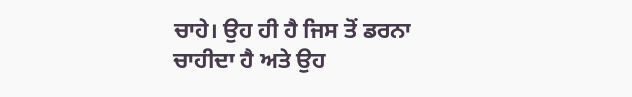ਚਾਹੇ। ਉਹ ਹੀ ਹੈ ਜਿਸ ਤੋਂ ਡਰਨਾ ਚਾਹੀਦਾ ਹੈ ਅਤੇ ਉਹ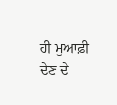ਹੀ ਮੁਆਫ਼ੀ ਦੇਣ ਦੇ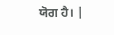ਯੋਗ ਹੈ। |